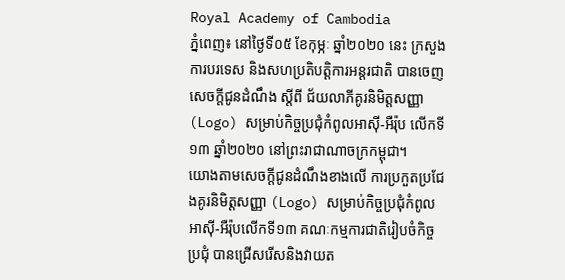Royal Academy of Cambodia
ភ្នំពេញ៖ នៅថ្ងៃទី០៥ ខែកុម្ភៈ ឆ្នាំ២០២០ នេះ ក្រសួងការបរទេស និងសហប្រតិបត្តិការអន្តរជាតិ បានចេញសេចក្ដីជូនដំណឹង ស្ដីពី ជ័យលាភីគូរនិមិត្តសញ្ញា (Logo) សម្រាប់កិច្ចប្រជុំកំពូលអាស៊ី-អឺរ៉ុប លើកទី១៣ ឆ្នាំ២០២០ នៅព្រះរាជាណាចក្រកម្ពុជា។
យោងតាមសេចក្ដីជូនដំណឹងខាងលើ ការប្រកួតប្រជែងគូរនិមិត្តសញ្ញា (Logo) សម្រាប់កិច្ចប្រជុំកំពូលអាស៊ី-អឺរ៉ុបលើកទី១៣ គណៈកម្មការជាតិរៀបចំកិច្ចប្រជុំ បានជ្រើសរើសនិងវាយត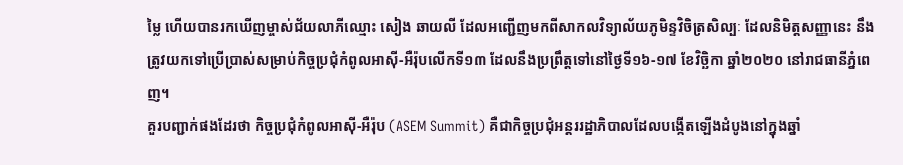ម្លៃ ហើយបានរកឃើញម្ចាស់ជ័យលាភីឈ្មោះ សៀង ឆាយលី ដែលអញ្ជើញមកពីសាកលវិទ្យាល័យភូមិន្ទវិចិត្រសិល្បៈ ដែលនិមិត្តសញ្ញានេះ នឹងត្រូវយកទៅប្រើប្រាស់សម្រាប់កិច្ចប្រជុំកំពូលអាស៊ី-អឺរ៉ុបលើកទី១៣ ដែលនឹងប្រព្រឹត្តទៅនៅថ្ងៃទី១៦-១៧ ខែវិច្ឆិកា ឆ្នាំ២០២០ នៅរាជធានីភ្នំពេញ។
គួរបញ្ជាក់ផងដែរថា កិច្ចប្រជុំកំពូលអាស៊ី-អឺរ៉ុប (ASEM Summit) គឺជាកិច្ចប្រជុំអន្តររដ្ឋាភិបាលដែលបង្កើតឡើងដំបូងនៅក្នុងឆ្នាំ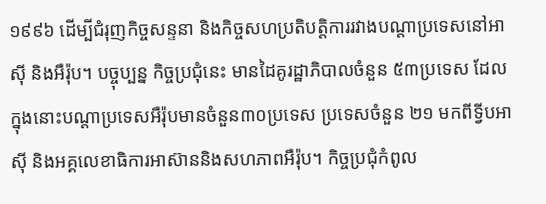១៩៩៦ ដើម្បីជំរុញកិច្ចសន្ទនា និងកិច្ចសហប្រតិបត្តិការរវាងបណ្ដាប្រទេសនៅអាស៊ី និងអឺរ៉ុប។ បច្ចុប្បន្ន កិច្ចប្រជុំនេះ មានដៃគូរដ្ឋាភិបាលចំនួន ៥៣ប្រទេស ដែលក្នុងនោះបណ្ដាប្រទេសអឺរ៉ុបមានចំនួន៣០ប្រទេស ប្រទេសចំនួន ២១ មកពីទ្វីបអាស៊ី និងអគ្គលេខាធិការអាស៊ាននិងសហភាពអឺរ៉ុប។ កិច្ចប្រជុំកំពូល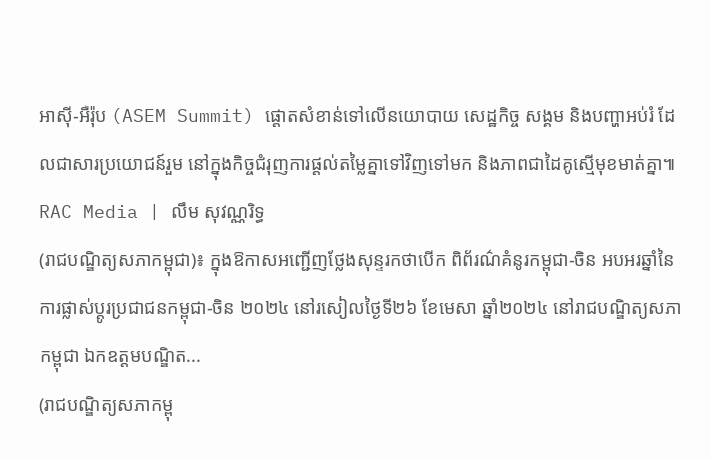អាស៊ី-អឺរ៉ុប (ASEM Summit) ផ្ដោតសំខាន់ទៅលើនយោបាយ សេដ្ឋកិច្ច សង្គម និងបញ្ហាអប់រំ ដែលជាសារប្រយោជន៍រួម នៅក្នុងកិច្ចជំរុញការផ្ដល់តម្លៃគ្នាទៅវិញទៅមក និងភាពជាដៃគូស្មើមុខមាត់គ្នា៕
RAC Media | លឹម សុវណ្ណរិទ្ធ
(រាជបណ្ឌិត្យសភាកម្ពុជា)៖ ក្នុងឱកាសអញ្ជើញថ្លែងសុន្ទរកថាបើក ពិព័រណ៌គំនូរកម្ពុជា-ចិន អបអរឆ្នាំនៃការផ្លាស់ប្ដូរប្រជាជនកម្ពុជា-ចិន ២០២៤ នៅរសៀលថ្ងៃទី២៦ ខែមេសា ឆ្នាំ២០២៤ នៅរាជបណ្ឌិត្យសភាកម្ពុជា ឯកឧត្ដមបណ្ឌិត...
(រាជបណ្ឌិត្យសភាកម្ពុ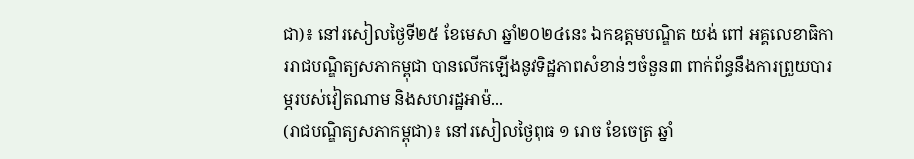ជា)៖ នៅរសៀលថ្ងៃទី២៥ ខែមេសា ឆ្នាំ២០២៤នេះ ឯកឧត្ដមបណ្ឌិត យង់ ពៅ អគ្គលេខាធិការរាជបណ្ឌិត្យសភាកម្ពុជា បានលើកឡើងនូវទិដ្ឋភាពសំខាន់ៗចំនួន៣ ពាក់ព័ន្ធនឹងការព្រួយបារម្ភរបស់វៀតណាម និងសហរដ្ឋអាម៉...
(រាជបណ្ឌិត្យសភាកម្ពុជា)៖ នៅរសៀលថ្ងៃពុធ ១ រោច ខែចេត្រ ឆ្នាំ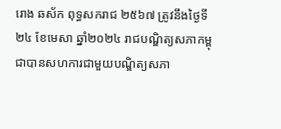រោង ឆស័ក ពុទ្ធសករាជ ២៥៦៧ ត្រូវនឹងថ្ងៃទី២៤ ខែមេសា ឆ្នាំ២០២៤ រាជបណ្ឌិត្យសភាកម្ពុជាបានសហការជាមួយបណ្ឌិត្យសភា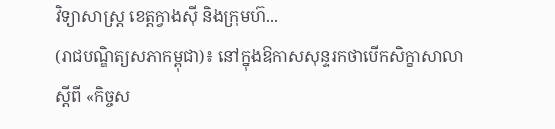វិទ្យាសាស្ត្រ ខេត្តក្វាងស៊ី និងក្រុមហ៊...
(រាជបណ្ឌិត្យសភាកម្ពុជា)៖ នៅក្នុងឱកាសសុន្ទរកថាបើកសិក្ខាសាលា ស្ដីពី «កិច្ចស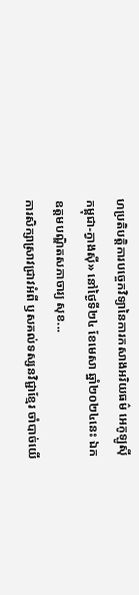ហប្រតិបត្តិការបច្ចេកវិទ្យានៃការកសាងអរិយធម៌ អេកូឡូស៊ី កម្ពុជា-ក្វាងស៊ី» នៅថ្ងៃទី២៤ ខែមេសា ឆ្នាំ២០២៤នេះ ឯកឧត្ដមបណ្ឌិតសភាចារ្យ សុខ...
ការសិក្សាស្រាវជ្រាវអំពី ឫសគល់ទស្សនវិជ្ជាខ្មែរ ចាំបាច់យើ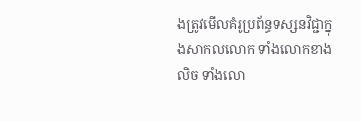ងត្រូវមើលគំរូប្រព័ន្ធទស្សនវិជ្ជាក្នុងសាកលលោក ទាំងលោកខាងលិច ទាំងលោ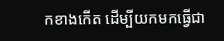កខាងកើត ដើម្បីយកមកធ្វើជា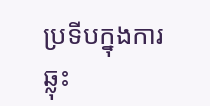ប្រទីបក្នុងការឆ្លុះ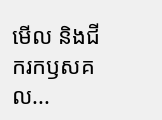មើល និងជីករកឫសគល...